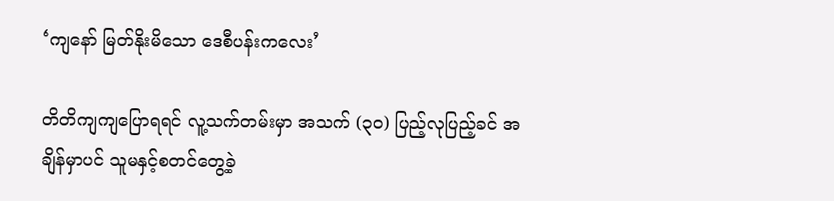‘ကျနော် မြတ်နိုးမိသော ဒေစီပန်းကလေး’

တိတိကျကျပြောရရင် လူ့သက်တမ်းမှာ အသက် (၃၀) ပြည့်လုပြည့်ခင် အချိန်မှာပင် သူမနှင့်စတင်တွေ့ခဲ့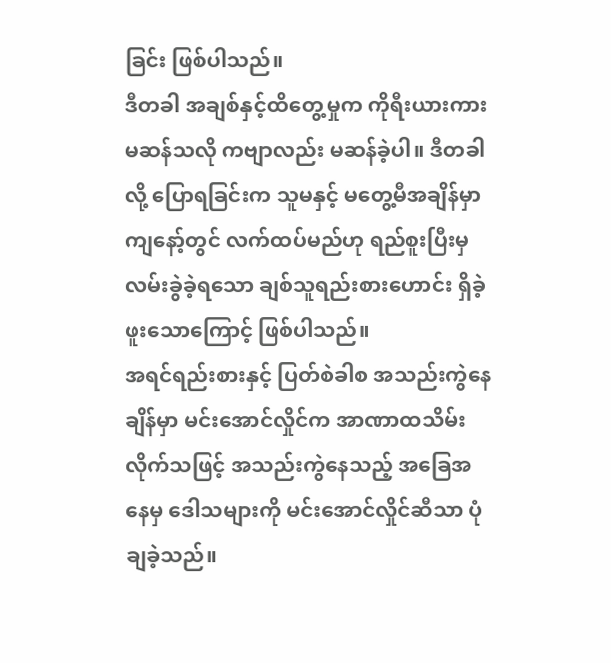ခြင်း ဖြစ်ပါသည်။
ဒီတခါ အချစ်နှင့်ထိတွေ့မှုက ကိုရီးယားကားမဆန်သလို ကဗျာလည်း မဆန်ခဲ့ပါ။ ဒီတခါလို့ ပြောရခြင်းက သူမနှင့် မတွေ့မီအချိန်မှာ ကျနော့်တွင် လက်ထပ်မည်ဟု ရည်စူးပြီးမှ လမ်းခွဲခဲ့ရသော ချစ်သူရည်းစားဟောင်း ရှိခဲ့ဖူးသောကြောင့် ဖြစ်ပါသည်။
အရင်ရည်းစားနှင့် ပြတ်စဲခါစ အသည်းကွဲနေချိန်မှာ မင်းအောင်လှိုင်က အာဏာထသိမ်းလိုက်သဖြင့် အသည်းကွဲနေသည့် အခြေအနေမှ ဒေါသများကို မင်းအောင်လှိုင်ဆီသာ ပုံချခဲ့သည်။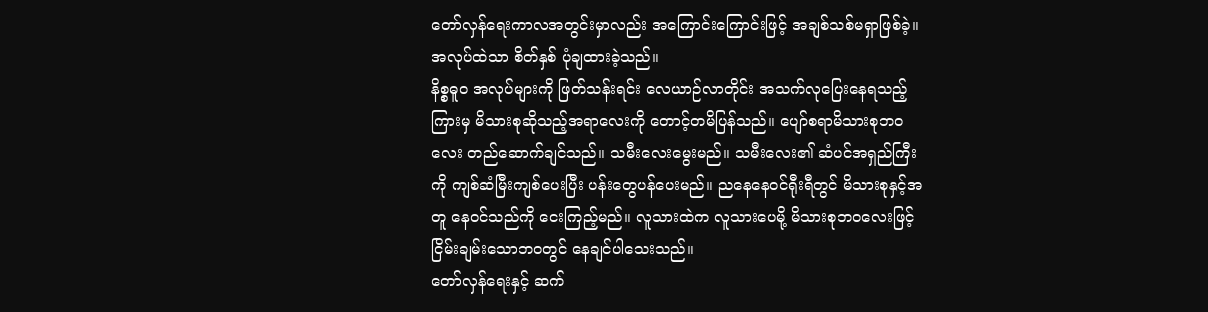တော်လှန်ရေးကာလအတွင်းမှာလည်း အကြောင်းကြောင်းဖြင့် အချစ်သစ်မရှာဖြစ်ခဲ့။ အလုပ်ထဲသာ စိတ်နှစ် ပုံချထားခဲ့သည်။
နိစ္စဓူဝ အလုပ်များကို ဖြတ်သန်းရင်း လေယာဉ်လာတိုင်း အသက်လုပြေးနေရသည့်ကြားမှ မိသားစုဆိုသည့်အရာလေးကို တောင့်တမိပြန်သည်။ ပျော်စရာမိသားစုဘဝလေး တည်ဆောက်ချင်သည်။ သမီးလေးမွေးမည်။ သမီးလေး၏ ဆံပင်အရှည်ကြီးကို ကျစ်ဆံမြီးကျစ်ပေးပြီး ပန်းတွေပန်ပေးမည်။ ညနေနေဝင်ရီုးရီတွင် မိသားစုနှင့်အတူ နေဝင်သည်ကို ငေးကြည့်မည်။ လူသားထဲက လူသားပေမို့ မိသားစုဘဝလေးဖြင့် ငြိမ်းချမ်းသောဘဝတွင် နေချင်ပါသေးသည်။
တော်လှန်ရေးနှင့် ဆက်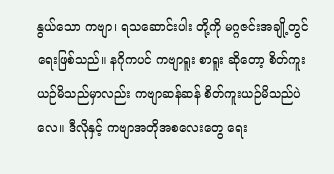နွယ်သော ကဗျာ၊ ရသဆောင်းပါး တို့ကို မဂ္ဂဇင်းအချို့တွင် ရေးဖြစ်သည်။ နဂိုကပင် ကဗျာရူး စာရူး ဆိုတော့ စိတ်ကူးယဉ်မိသည်မှာလည်း ကဗျာဆန်ဆန် စိတ်ကူးယဉ်မိသည်ပဲလေ။ ဒီလိုနှင့် ကဗျာအတိုအစလေးတွေ ရေး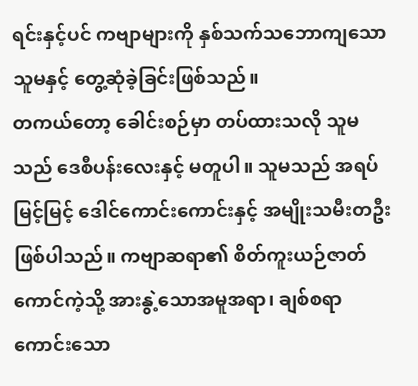ရင်းနှင့်ပင် ကဗျာများကို နှစ်သက်သဘောကျသော သူမနှင့် တွေ့ဆုံခဲ့ခြင်းဖြစ်သည်။
တကယ်တော့ ခေါင်းစဉ်မှာ တပ်ထားသလို သူမသည် ဒေစီပန်းလေးနှင့် မတူပါ။ သူမသည် အရပ်မြင့်မြင့် ဒေါင်ကောင်းကောင်းနှင့် အမျိုးသမီးတဦးဖြစ်ပါသည်။ ကဗျာဆရာ၏ စိတ်ကူးယဉ်ဇာတ်ကောင်ကဲ့သို့ အားနွဲ့သောအမူအရာ၊ ချစ်စရာကောင်းသော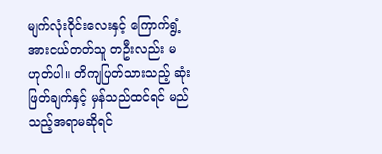မျက်လုံးဝိုင်းလေးနှင့် ကြောက်ရွံ့အားငယ်တတ်သူ တဦးလည်း မဟုတ်ပါ။ တိကျပြတ်သားသည့် ဆုံးဖြတ်ချက်နှင့် မှန်သည်ထင်ရင် မည်သည့်အရာမဆိုရင်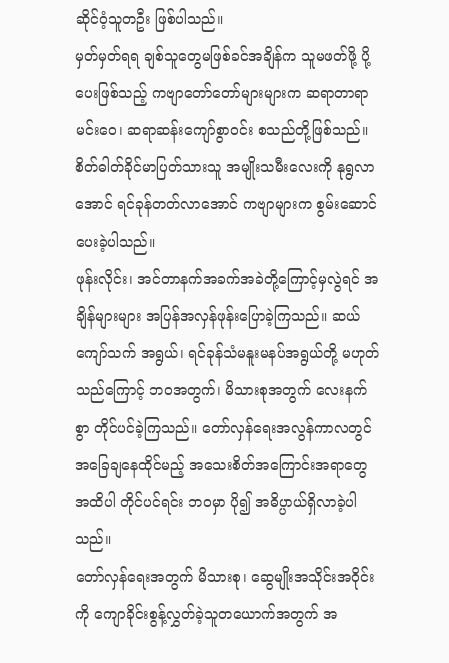ဆိုင်ဝံ့သူတဦး ဖြစ်ပါသည်။
မှတ်မှတ်ရရ ချစ်သူတွေမဖြစ်ခင်အချိန်က သူမဖတ်ဖို့ ပို့ပေးဖြစ်သည့် ကဗျာတော်တော်များများက ဆရာတာရာမင်းဝေ၊ ဆရာဆန်းကျော်စွာဝင်း စသည်တို့ဖြစ်သည်။ စိတ်ဓါတ်ခိုင်မာပြတ်သားသူ အမျိုးသမီးလေးကို နုရွလာအောင် ရင်ခုန်တတ်လာအောင် ကဗျာများက စွမ်းဆောင်ပေးခဲ့ပါသည်။
ဖုန်းလိုင်း၊ အင်တာနက်အခက်အခဲတို့ကြောင့်မှလွဲရင် အချိန်များများ အပြန်အလှန်ဖုန်းပြောခဲ့ကြသည်။ ဆယ်ကျော်သက် အရွယ်၊ ရင်ခုန်သံမနူးမနပ်အရွယ်တို့ မဟုတ်သည်ကြောင့် ဘဝအတွက်၊ မိသားစုအတွက် လေးနက်စွာ တိုင်ပင်ခဲ့ကြသည်။ တော်လှန်ရေးအလွန်ကာလတွင် အခြေချနေထိုင်မည့် အသေးစိတ်အကြောင်းအရာတွေအထိပါ တိုင်ပင်ရင်း ဘဝမှာ ပို၍ အဓိပ္ပာယ်ရှိလာခဲ့ပါသည်။
တော်လှန်ရေးအတွက် မိသားစု၊ ဆွေမျိုးအသိုင်းအဝိုင်းကို ကျောခိုင်းစွန့်လွှတ်ခဲ့သူတယောက်အတွက် အ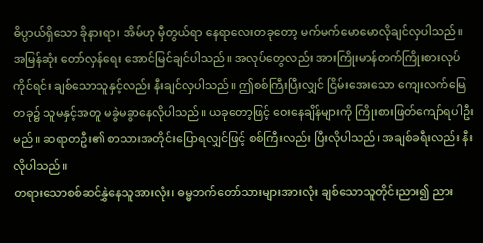ဓိပ္ပာယ်ရှိသော ခိုနားရာ၊ အိမ်ဟု မှီတွယ်ရာ နေရာလေးတခုတော့ မက်မက်မောမောလိုချင်လှပါသည်။ အမြန်ဆုံး တော်လှန်ရေး အောင်မြင်ချင်ပါသည်။ အလုပ်တွေလည်း အားကြိုးမာန်တက်ကြိုးစားလုပ်ကိုင်ရင်း ချစ်သောသူနှင့်လည်း နီးချင်လှပါသည်။ ဤစစ်ကြီးပြီးလျှင် ငြိမ်းအေးသော ကျေးလက်မြေတခု၌ သူမနှင့်အတူ မခွဲမခွာနေလိုပါသည်။ ယခုတော့ဖြင့် ဝေးနေချိန်များကို ကြိုးစားဖြတ်ကျော်ရပါဦးမည်။ ဆရာတဦး၏ စာသားအတိုင်းပြောရလျှင်ဖြင့် စစ်ကြီးလည်း ပြီးလိုပါသည်၊ အချစ်ခရီးလည်း နီးလိုပါသည်။
တရားသောစစ်ဆင်နွှဲနေသူအားလုံး၊ ဓမ္မဘက်တော်သားများအားလုံး ချစ်သောသူတိုင်းညား၍ ညား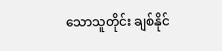သောသူတိုင်း ချစ်နိုင်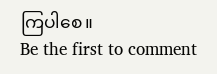ကြပါစေ။
Be the first to comment